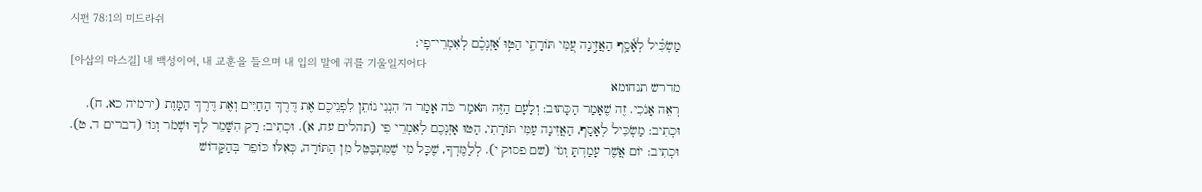시편 78:1의 미드라쉬
מַשְׂכִּ֗יל לְאָ֫סָ֥ף הַאֲזִ֣ינָה עַ֭מִּי תּוֹרָתִ֑י הַטּ֥וּ אָ֝זְנְכֶ֗ם לְאִמְרֵי־פִֽי׃
[아삽의 마스길] 내 백성이여, 내 교훈을 들으며 내 입의 말에 귀를 기울일지어다
מדרש תנחומא
רְאֵה אָנֹכִי. זֶה שֶׁאָמַר הַכָּתוּב: וְלָעָם הַזֶּה תֹּאמַר כֹּה אָמַר ה' הִנְנִי נוֹתֵן לִפְנֵיכֶם אֶת דֶּרֶךְ הַחַיִּים וְאֶת דֶּרֶךְ הַמָּוֶת (ירמיה כא, ח). וּכְתִיב: מַשְׂכִּיל לְאָסָף, הַאֲזִינָה עַמִּי תּוֹרָתִי, הַטּוּ אָזְנְכֶם לְאִמְרֵי פִי (תהלים עח, א). וּכְתִיב: רַק הִשָּׁמֵר לְךָ וּשְׁמֹר וְגוֹ' (דברים ד, ט). וּכְתִיב: יוֹם אֲשֶׁר עָמַדְתָּ וְגוֹ' (שם פסוק י). לְלַמֶּדְךָ, שֶׁכָּל מִי שֶׁמִּתְבַּטֵּל מִן הַתּוֹרָה, כְּאִלּוּ כּוֹפֵר בְּהַקָּדוֹשׁ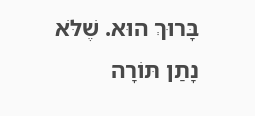בָּרוּךְ הוּא. שֶׁלֹּא נָתַן תּוֹרָה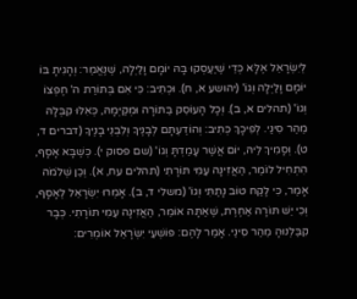לְיִשְׂרָאֵל אֶלָּא כְּדֵי שֶׁיַּעַסְקוּ בָּהּ יוֹמָם וָלַיְלָה, שֶׁנֶּאֱמַר: וְהָגִיתָ בּוֹ יוֹמָם וָלַיְלָה וְגוֹ' (יהושע א, ח). וּכְתִיב: כִּי אִם בְּתוֹרַת ה' חֶפְצוֹ וְגוֹ' (תהלים א, ב). וְכָל הָעוֹסֵק בַּתּוֹרָה וּמְקַיְּמָהּ, כְּאִלּוּ קִבְּלָהּ מֵהַר סִינַי. לְפִיכָךְ כְּתִיב: וְהוֹדַעְתָּם לְבָנֶיךָ וְלִבְנֵי בָנֶיךָ (דברים ד, ט). וְסָמִיךְ לֵיהּ, יוֹם אֲשֶׁר עָמַדְתָּ וְגוֹ' (שם פסוק י). כְּשֶׁבָּא אָסָף, הִתְחִיל לוֹמַר, הַאֲזִינָה עַמִּי תּוֹרָתִי (תהלים עח, א). וְכֵן שְׁלֹמֹה אָמַר, כִּי לֶקַח טוֹב נָתַתִּי וְגוֹ' (משלי ד, ב). אָמְרוּ יִשְׂרָאֵל לְאָסָף, וְכִי יֵשׁ תּוֹרָה אַחֶרֶת, שֶׁאַתָּה אוֹמֵר, הַאֲזִינָה עַמִּי תּוֹרָתִי. כְּבָר קִבַּלְנוּהָ מֵהַר סִינַי. אָמַר לָהֶם: פּוֹשְׁעֵי יִשְׂרָאֵל אוֹמְרִים: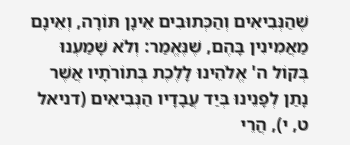שֶׁהַנְּבִיאִים וְהַכְּתוּבִים אֵינָן תּוֹרָה, וְאֵינָם מַאֲמִינִין בָּהֶם, שֶׁנֶּאֱמַר: וְלֹא שָׁמַעְנוּ בְּקוֹל ה' אֱלֹהֵינוּ לָלֶכֶת בְּתוֹרֹתָיו אֲשֶׁר נָתַן לְפָנֵינוּ בְּיַד עֲבָדָיו הַנְּבִיאִים (דניאל ט, י), הֲרֵי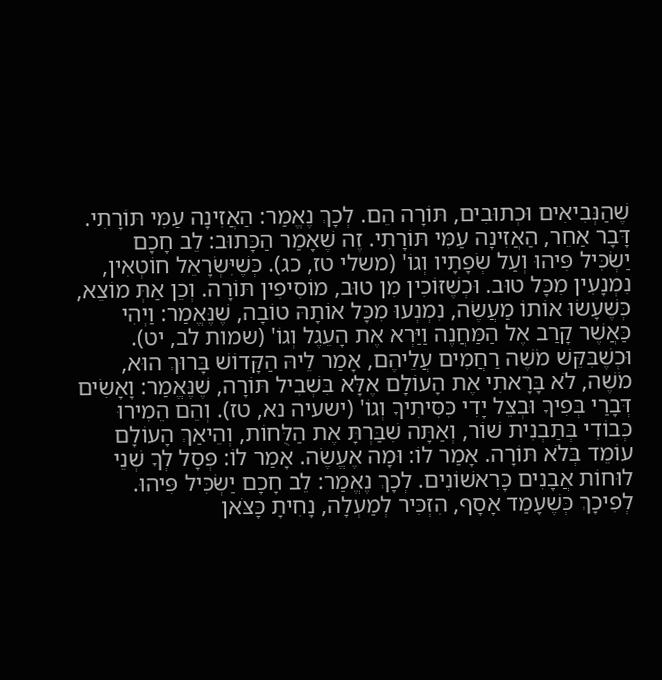שֶׁהַנְּבִיאִים וּכְתוּבִים, תּוֹרָה הֵם. לְכָךְ נֶאֱמַר: הַאֲזִינָה עַמִּי תּוֹרָתִי. דָּבָר אַחֵר, הַאֲזִינָה עַמִּי תּוֹרָתִי. זֶה שֶׁאָמַר הַכָּתוּב: לֵב חָכָם יַשְׂכִּיל פִּיהוּ וְעַל שְׂפָתָיו וְגוֹ' (משלי טז, כג). כְּשֶׁיִּשְׂרָאֵל חוֹטְאִין, נִמְנָעִין מִכָּל טוּב. וּכְשֶׁזּוֹכִין מִן טוּב, מוֹסִיפִין תּוֹרָה. וְכֵן אַתְּ מוֹצֵא, כְּשֶׁעָשׂוּ אוֹתוֹ מַעֲשֶׂה, נִמְנְעוּ מִכָּל אוֹתָהּ טוֹבָה, שֶׁנֶּאֱמַר: וַיְהִי כַּאֲשֶׁר קָרַב אֶל הַמַּחֲנֶה וַיַּרְא אֶת הָעֵגֶל וְגוֹ' (שמות לב, יט). וּכְשֶׁבִּקֵּשׁ מֹשֶׁה רַחֲמִים עֲלֵיהֶם, אָמַר לֵיהּ הַקָּדוֹשׁ בָּרוּךְ הוּא, מֹשֶׁה, לֹא בָּרָאתִי אֶת הָעוֹלָם אֶלָּא בִּשְׁבִיל תּוֹרָה, שֶׁנֶּאֱמַר: וָאָשִׂים דְּבָרַי בְּפִיךָ וּבְצֵל יָדִי כִּסִּיתִיךָ וְגוֹ' (ישעיה נא, טז). וְהֵם הֵמִירוּ כְּבוֹדִי בְּתַבְנִית שׁוֹר, וְאַתָּה שִׁבַּרְתָּ אֶת הַלֻּחוֹת, וְהֵיאַךְ הָעוֹלָם עוֹמֵד בְּלֹא תּוֹרָה. אָמַר לוֹ: וּמָה אֶעֱשֶׂה. אָמַר לוֹ: פְּסָל לְךָ שְׁנֵי לוּחוֹת אֲבָנִים כָּרִאשׁוֹנִים. לְכָךְ נֶאֱמַר: לֵב חָכָם יַשְׂכִּיל פִּיהוּ. לְפִיכָךְ כְּשֶׁעָמַד אָסָף, הִזְכִּיר לְמַעְלָה, נָחִיתָ כָּצֹּאן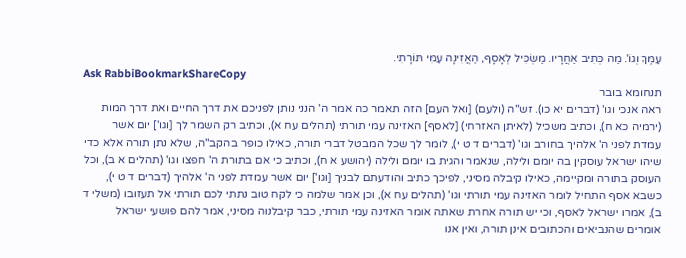עַמֶּךָ וְגוֹ'. מַה כְּתִיב אַחֲרָיו. מַשְׂכִּיל לְאָסָף, הַאֲזִינָה עַמִּי תּוֹרָתִי.
Ask RabbiBookmarkShareCopy
תנחומא בובר
ראה אנכי וגו' (דברים יא כו). זש"ה (ולעם) [ואל העם] הזה תאמר כה אמר ה' הנני נותן לפניכם את דרך החיים ואת דרך המות (ירמיה כא ח), וכתיב משכיל (לאיתן האזרחי) [לאסף] האזינה עמי תורתי (תהלים עח א), וכתיב רק השמר לך [וגו'] יום אשר עמדת לפני ה' אלהיך בחורב וגו' (דברים ד ט י), לומר לך שכל המבטל דברי תורה, כאילו כופר בהקב"ה, שלא נתן תורה אלא כדי שיהו ישראל עוסקין בה יומם ולילה, שנאמר והגית בו יומם ולילה (יהושע א ח), וכתיב כי אם בתורת ה' חפצו וגו' (תהלים א ב), וכל העוסק בתורה ומקיימה, כאילו קיבלה מסיני, לפיכך כתיב והודעתם לבניך [וגו'] יום אשר עמדת לפני ה' אלהיך (דברים ד ט י), כשבא אסף התחיל לומר האזינה עמי תורתי וגו' (תהלים עח א), וכן אמר שלמה כי לקח טוב נתתי לכם תורתי אל תעזובו (משלי ד ב), אמרו ישראל לאסף, וכי יש תורה אחרת שאתה אומר האזינה עמי תורתי, כבר קיבלנוה מסיני, אמר להם פושעי ישראל אומרים שהנביאים והכתובים אינן תורה, ואין אנו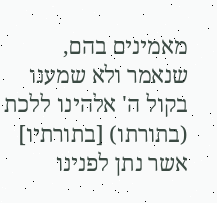מאמינים בהם, שנאמר ולא שמענו בקול ה' אלהינו ללכת (בתורתו) [בתורתיו] אשר נתן לפנינו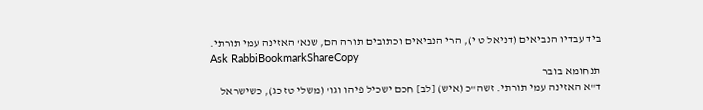ביד עבדיו הנביאים (דניאל ט י), הרי הנביאים וכתובים תורה הם, שנא' האזינה עמי תורתי.
Ask RabbiBookmarkShareCopy
תנחומא בובר
ד"א האזינה עמי תורתי. זשה"כ (איש) [לב] חכם ישכיל פיהו וגו' (משלי טז כג), כשישראל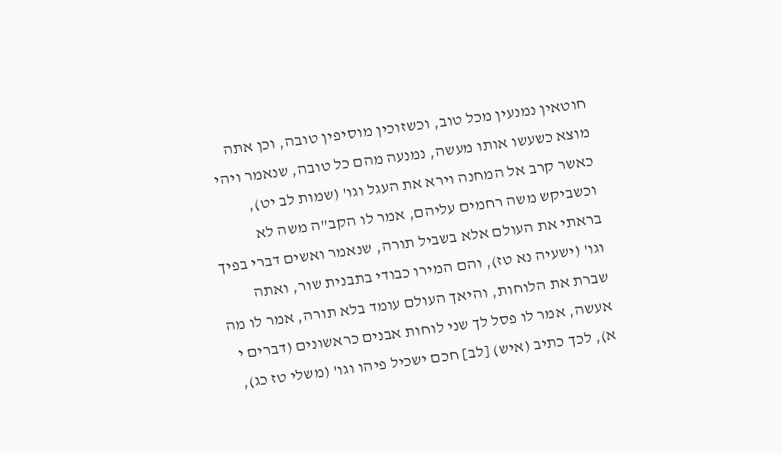חוטאין נמנעין מכל טוב, וכשזוכין מוסיפין טובה, וכן אתה מוצא כשעשו אותו מעשה, נמנעה מהם כל טובה, שנאמר ויהי כאשר קרב אל המחנה וירא את העגל וגו' (שמות לב יט), וכשביקש משה רחמים עליהם, אמר לו הקב"ה משה לא בראתי את העולם אלא בשביל תורה, שנאמר ואשים דברי בפיך וגו' (ישעיה נא טז), והם המירו כבודי בתבנית שור, ואתה שברת את הלוחות, והיאך העולם עומד בלא תורה, אמר לו מה אעשה, אמר לו פסל לך שני לוחות אבנים כראשונים (דברים י א), לכך כתיב (איש) [לב] חכם ישכיל פיהו וגו' (משלי טז כג),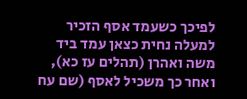לפיכך כשעמד אסף הזכיר למעלה נחית כצאן עמד ביד משה ואהרן (תהלים עז כא), ואחר כך משכיל לאסף (שם עח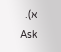א).
Ask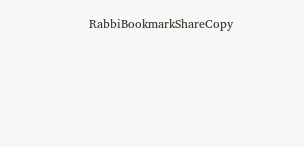RabbiBookmarkShareCopy